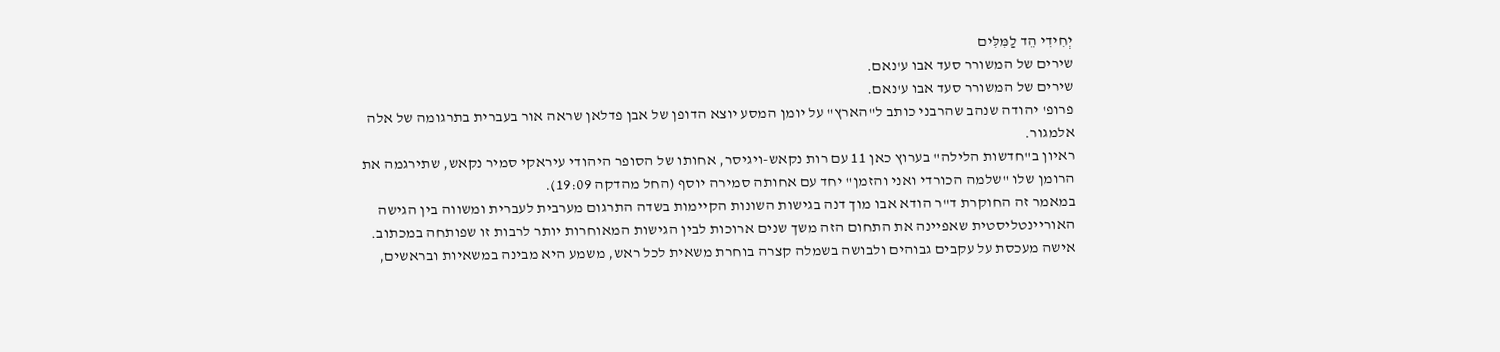יְחִידִי הֵד לַמִּלִּים
שירים של המשורר סעד אבו ע'נאם.
שירים של המשורר סעד אבו ע'נאם.
פרופ' יהודה שנהב שהרבני כותב ל"הארץ" על יומן המסע יוצא הדופן של אבן פדלאן שראה אור בעברית בתרגומה של אלה אלמגור.
ראיון ב"חדשות הלילה" בערוץ כאן 11 עם רות נקאש-ויגיסר, אחותו של הסופר היהודי עיראקי סמיר נקאש, שתירגמה את הרומן שלו "שלמה הכורדי ואני והזמן" יחד עם אחותה סמירה יוסף (החל מהדקה 19:09).
במאמר זה החוקרת ד"ר הודא אבו מוך דנה בגישות השונות הקיימות בשדה התרגום מערבית לעברית ומשווה בין הגישה האוריינטליסטית שאפיינה את התחום הזה משך שנים ארוכות לבין הגישות המאוחרות יותר לרבות זו שפותחה במכתוב.
אישה מעכסת על עקבים גבוהים ולבושה בשמלה קצרה בוחרת משאית לכל ראש, משמע היא מבינה במשאיות ובראשים,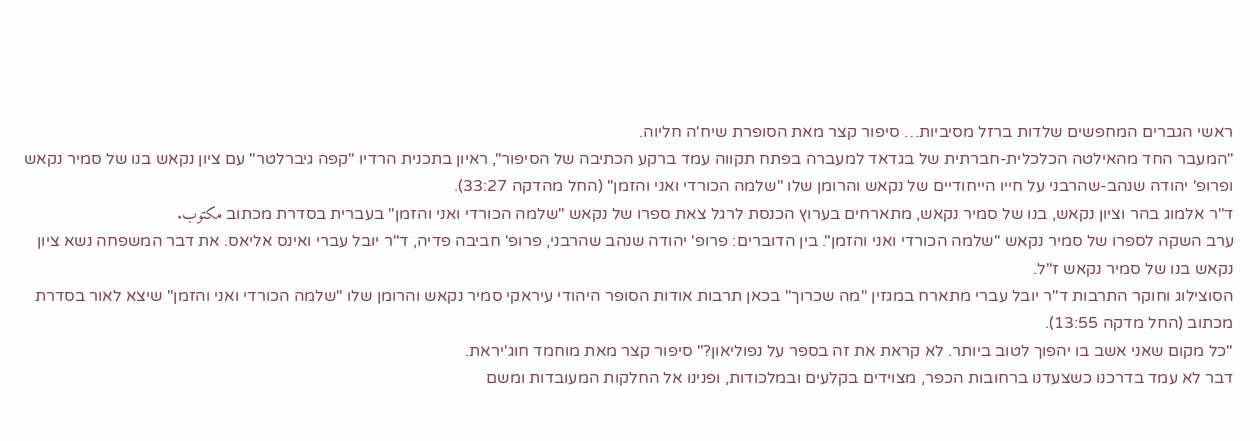ראשי הגברים המחפשים שלדות ברזל מסיביות… סיפור קצר מאת הסופרת שיח'ה חליוה.
"המעבר החד מהאילטה הכלכלית-חברתית של בגדאד למעברה בפתח תקווה עמד ברקע הכתיבה של הסיפור", ראיון בתכנית הרדיו "קפה גיברלטר" עם ציון נקאש בנו של סמיר נקאש ופרופ' יהודה שנהב-שהרבני על חייו הייחודיים של נקאש והרומן שלו "שלמה הכורדי ואני והזמן" (החל מהדקה 33:27).
ד"ר אלמוג בהר וציון נקאש, בנו של סמיר נקאש, מתארחים בערוץ הכנסת לרגל צאת ספרו של נקאש "שלמה הכורדי ואני והזמן" בעברית בסדרת מכתוב مكتوب.
ערב השקה לספרו של סמיר נקאש "שלמה הכורדי ואני והזמן". בין הדוברים: פרופ' יהודה שנהב שהרבני, פרופ' חביבה פדיה, ד"ר יובל עברי ואינס אליאס. את דבר המשפחה נשא ציון נקאש בנו של סמיר נקאש ז"ל.
הסוצילוג וחוקר התרבות ד"ר יובל עברי מתארח במגזין "מה שכרוך" בכאן תרבות אודות הסופר היהודי עיראקי סמיר נקאש והרומן שלו "שלמה הכורדי ואני והזמן" שיצא לאור בסדרת מכתוב (החל מדקה 13:55).
"כל מקום שאני אשב בו יהפוך לטוב ביותר. לא קראת את זה בספר על נפוליאון?" סיפור קצר מאת מוחמד חוג'יראת.
דבר לא עמד בדרכנו כשצעדנו ברחובות הכפר, מצוידים בקלעים ובמלכודות, ופנינו אל החלקות המעובדות ומשם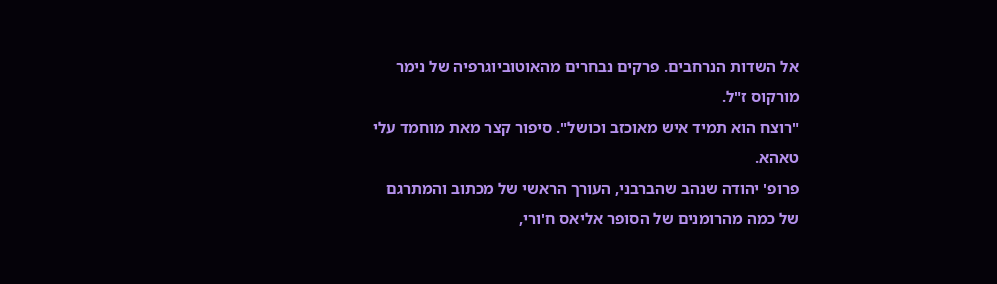אל השדות הנרחבים. פרקים נבחרים מהאוטוביוגרפיה של נימר מורקוס ז"ל.
"רוצח הוא תמיד איש מאוכזב וכושל". סיפור קצר מאת מוחמד עלי טאהא.
פרופ' יהודה שנהב שהברבני, העורך הראשי של מכתוב והמתרגם של כמה מהרומנים של הסופר אליאס ח'ורי,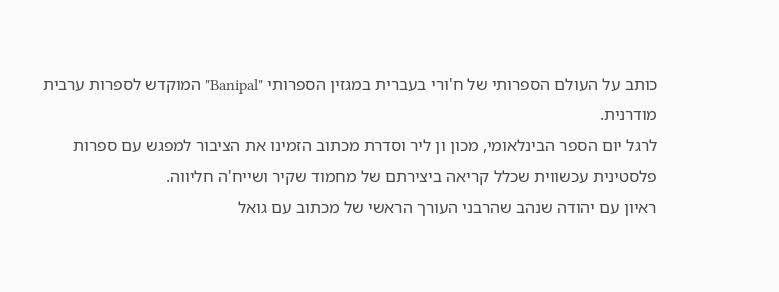כותב על העולם הספרותי של ח'ורי בעברית במגזין הספרותי "Banipal" המוקדש לספרות ערבית מודרנית.
לרגל יום הספר הבינלאומי, מכון ון ליר וסדרת מכתוב הזמינו את הציבור למפגש עם ספרות פלסטינית עכשווית שכלל קריאה ביצירתם של מחמוד שקיר ושייח'ה חליווה.
ראיון עם יהודה שנהב שהרבני העורך הראשי של מכתוב עם גואל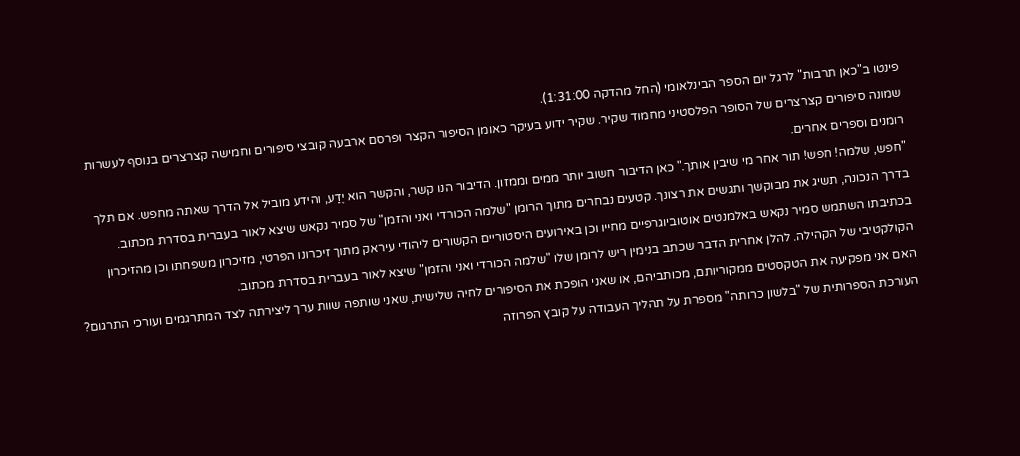פינטו ב"כאן תרבות" לרגל יום הספר הבינלאומי (החל מהדקה 1:31:00).
שמונה סיפורים קצרצרים של הסופר הפלסטיני מחמוד שקיר. שקיר ידוע בעיקר כאומן הסיפור הקצר ופרסם ארבעה קובצי סיפורים וחמישה קצרצרים בנוסף לעשרות רומנים וספרים אחרים.
"חפש, שלמה! חפש! תור אחר מי שיבין אותך." כאן הדיבור חשוב יותר ממים וממזון. הדיבור הנו קשר, והקשר הוא יֶדַע, והידע מוביל אל הדרך שאתה מחפש. אם תלך בדרך הנכונה, תשיג את מבוקשך ותגשים את רצונך. קטעים נבחרים מתוך הרומן "שלמה הכורדי ואני והזמן" של סמיר נקאש שיצא לאור בעברית בסדרת מכתוב.
בכתיבתו השתמש סמיר נקאש באלמנטים אוטוביוגרפיים מחייו וכן באירועים היסטוריים הקשורים ליהודי עיראק מתוך זיכרונו הפרטי, מזיכרון משפחתו וכן מהזיכרון הקולקטיבי של הקהילה. להלן אחרית הדבר שכתב בנימין ריש לרומן שלו "שלמה הכורדי ואני והזמן" שיצא לאור בעברית בסדרת מכתוב.
האם אני מפקיעה את הטקסטים ממקוריותם, מכותביהם, או שאני הופכת את הסיפורים לחיה שלישית, שאני שותפה שוות ערך ליצירתה לצד המתרגמים ועורכי התרגום? העורכת הספרותית של "בלשון כרותה" מספרת על תהליך העבודה על קובץ הפרוזה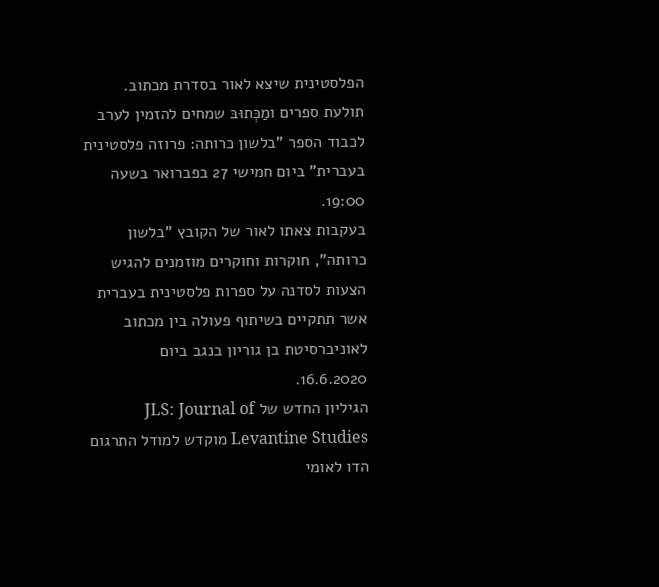הפלסטינית שיצא לאור בסדרת מכתוב.
תולעת ספרים ומַכְּתוּבּ שמחים להזמין לערב לכבוד הספר "בלשון כרותה: פרוזה פלסטינית בעברית" ביום חמישי 27 בפברואר בשעה 19:00.
בעקבות צאתו לאור של הקובץ "בלשון כרותה", חוקרות וחוקרים מוזמנים להגיש הצעות לסדנה על ספרות פלסטינית בעברית אשר תתקיים בשיתוף פעולה בין מכתוב לאוניברסיטת בן גוריון בנגב ביום 16.6.2020.
הגיליון החדש של JLS: Journal of Levantine Studies מוקדש למודל התרגום הדו לאומי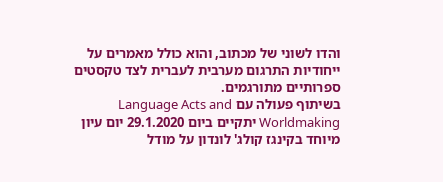והדו לשוני של מכתוב, והוא כולל מאמרים על ייחודיות התרגום מערבית לעברית לצד טקסטים ספרותיים מתורגמים.
בשיתוף פעולה עם Language Acts and Worldmaking יתקיים ביום 29.1.2020 יום עיון מיוחד בקינגז קולג' לונדון על מודל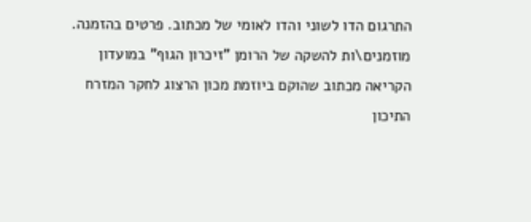התרגום הדו לשוני והדו לאומי של מכתוב. פרטים בהזמנה.
מוזמנים\ות להשקה של הרומן "זיכרון הגוף" במועדון הקריאה מכתוב שהוקם ביוזמת מכון הרצוג לחקר המזרח התיכון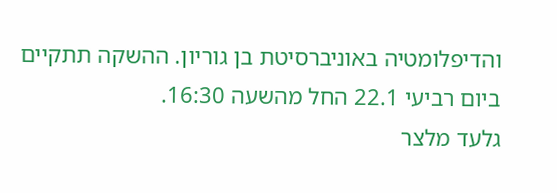והדיפלומטיה באוניברסיטת בן גוריון. ההשקה תתקיים ביום רביעי 22.1 החל מהשעה 16:30.
גלעד מלצר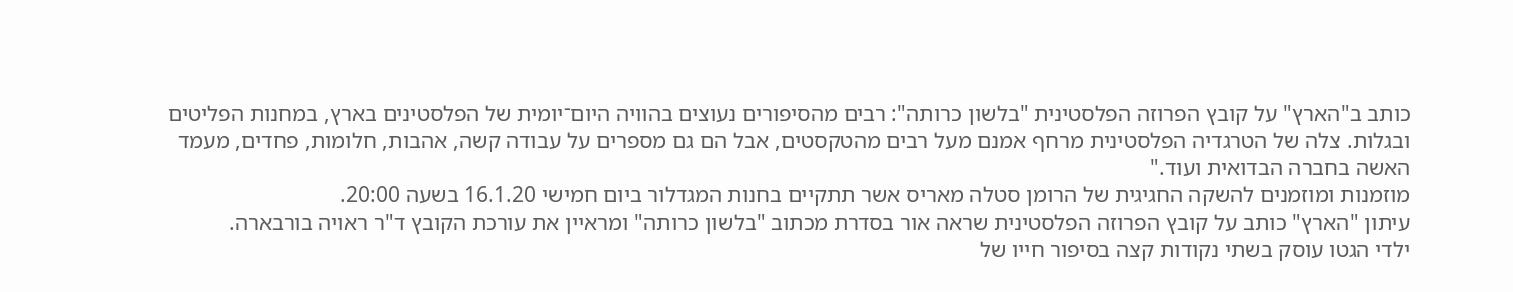כותב ב"הארץ" על קובץ הפרוזה הפלסטינית "בלשון כרותה": רבים מהסיפורים נעוצים בהוויה היום־יומית של הפלסטינים בארץ, במחנות הפליטים ובגלות. צלה של הטרגדיה הפלסטינית מרחף אמנם מעל רבים מהטקסטים, אבל הם גם מספרים על עבודה קשה, אהבות, חלומות, פחדים, מעמד האשה בחברה הבדואית ועוד."
מוזמנות ומוזמנים להשקה החגיגית של הרומן סטלה מאריס אשר תתקיים בחנות המגדלור ביום חמישי 16.1.20 בשעה 20:00.
עיתון "הארץ" כותב על קובץ הפרוזה הפלסטינית שראה אור בסדרת מכתוב "בלשון כרותה" ומראיין את עורכת הקובץ ד"ר ראויה בורבארה.
ילדי הגטו עוסק בשתי נקודות קצה בסיפור חייו של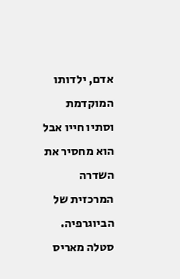אדם, ילדותו המוקדמת וסתיו חייו אבל הוא מחסיר את השדרה המרכזית של הביוגרפיה. סטלה מאריס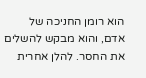הוא רומן החניכה של אדם, והוא מבקש להשלים את החסר. להלן אחרית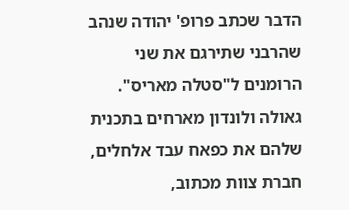הדבר שכתב פרופ' יהודה שנהב שהרבני שתירגם את שני הרומנים ל"סטלה מאריס".
גאולה ולונדון מארחים בתכנית שלהם את כפאח עבד אלחלים, חברת צוות מכתוב,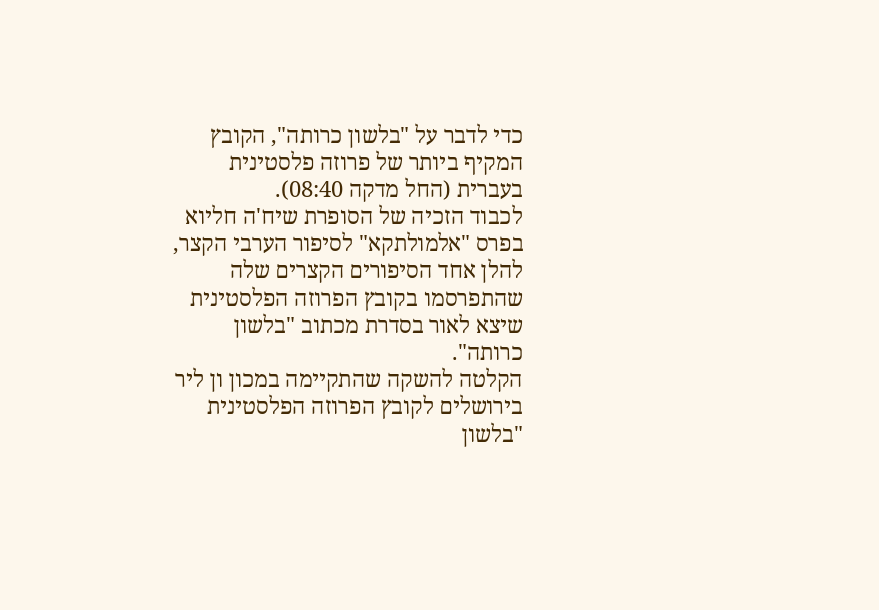כדי לדבר על "בלשון כרותה", הקובץ המקיף ביותר של פרוזה פלסטינית בעברית (החל מדקה 08:40).
לכבוד הזכיה של הסופרת שיח'ה חליוא בפרס "אלמולתקא" לסיפור הערבי הקצר, להלן אחד הסיפורים הקצרים שלה שהתפרסמו בקובץ הפרוזה הפלסטינית שיצא לאור בסדרת מכתוב "בלשון כרותה".
הקלטה להשקה שהתקיימה במכון ון ליר בירושלים לקובץ הפרוזה הפלסטינית "בלשון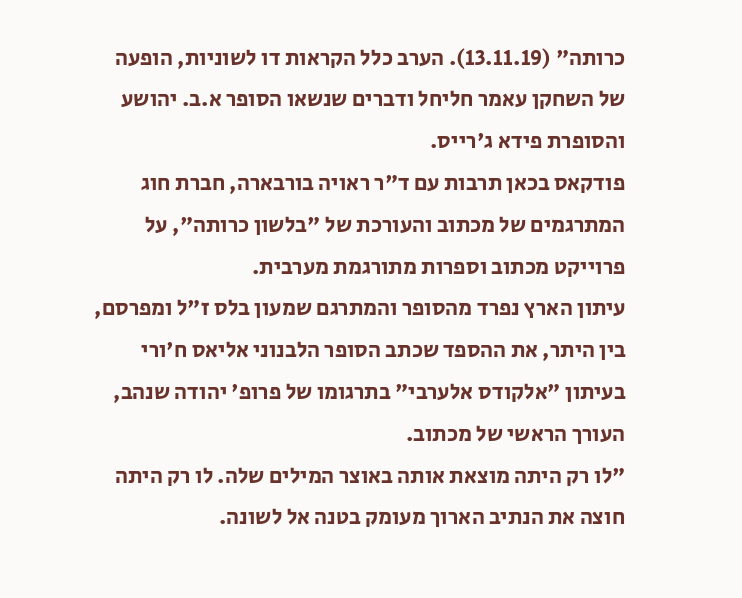כרותה" (13.11.19). הערב כלל הקראות דו לשוניות, הופעה של השחקן עאמר חליחל ודברים שנשאו הסופר א.ב. יהושע והסופרת פידא ג'רייס.
פודקאס בכאן תרבות עם ד"ר ראויה בורבארה, חברת חוג המתרגמים של מכתוב והעורכת של "בלשון כרותה", על פרוייקט מכתוב וספרות מתורגמת מערבית.
עיתון הארץ נפרד מהסופר והמתרגם שמעון בלס ז"ל ומפרסם, בין היתר, את ההספד שכתב הסופר הלבנוני אליאס ח'ורי בעיתון "אלקודס אלערבי" בתרגומו של פרופ' יהודה שנהב, העורך הראשי של מכתוב.
"לו רק היתה מוצאת אותה באוצר המילים שלה. לו רק היתה חוצה את הנתיב הארוך מעומק בטנה אל לשונה.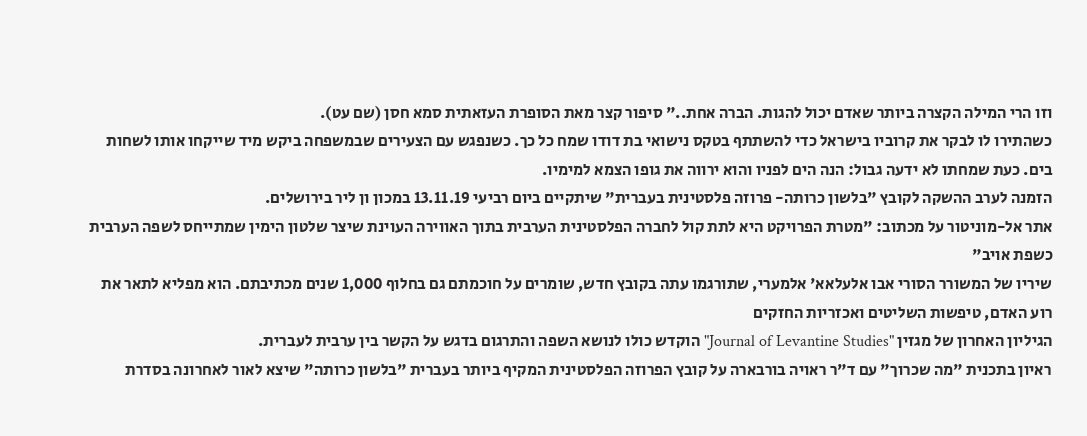וזו הרי המילה הקצרה ביותר שאדם יכול להגות. הברה אחת.." סיפור קצר מאת הסופרת העזאתית סמא חסן (שם עט).
כשהתירו לו לבקר את קרוביו בישראל כדי להשתתף בטקס נישואי בת דודו שמח כל כך. כשנפגש עם הצעירים שבמשפחה ביקש מיד שייקחו אותו לשחות בים. כעת שמחתו לא ידעה גבול: הנה הים לפניו והוא ירווה את גופו הצמא למימיו.
הזמנה לערב ההשקה לקובץ "בלשון כרותה- פרוזה פלסטינית בעברית" שיתקיים ביום רביעי 13.11.19 במכון ון ליר בירושלים.
אתר אל-מוניטור על מכתוב: "מטרת הפרויקט היא לתת קול לחברה הפלסטינית הערבית בתוך האווירה העוינת שיצר שלטון הימין שמתייחס לשפה הערבית כשפת אויב"
שיריו של המשורר הסורי אבו אלעלאא' אלמערי, שתורגמו עתה בקובץ חדש, שומרים על חוכמתם גם בחלוף 1,000 שנים מכתיבתם. הוא מפליא לתאר את רוע האדם, טיפשות השליטים ואכזריות החזקים
הגיליון האחרון של מגזין "Journal of Levantine Studies" הוקדש כולו לנושא השפה והתרגום בדגש על הקשר בין ערבית לעברית.
ראיון בתכנית "מה שכרוך" עם ד"ר ראויה בורבארה על קובץ הפרוזה הפלסטינית המקיף ביותר בעברית "בלשון כרותה" שיצא לאור לאחרונה בסדרת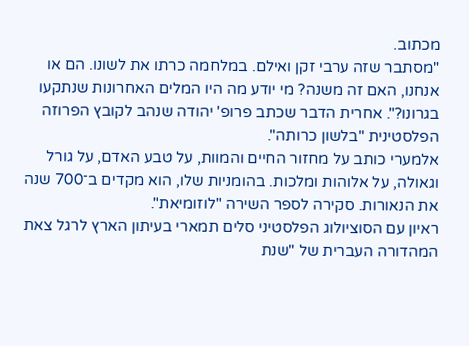מכתוב.
"מסתבר שזה ערבי זקן ואילם. במלחמה כרתו את לשונו. הם או אנחנו, האם זה משנה? מי יודע מה היו המלים האחרונות שנתקעו בגרונו?". אחרית הדבר שכתב פרופ' יהודה שנהב לקובץ הפרוזה הפלסטינית "בלשון כרותה".
אלמערי כותב על מחזור החיים והמוות, על טבע האדם, על גורל וגאולה, על אלוהות ומלכות. בהומניות שלו, הוא מקדים ב־700 שנה את הנאורות. סקירה לספר השירה "לוזומיאת".
ראיון עם הסוציולוג הפלסטיני סלים תמארי בעיתון הארץ לרגל צאת המהדורה העברית של "שנת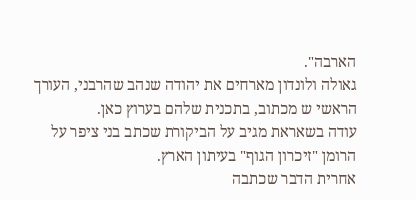הארבה".
גאולה ולונדון מארחים את יהודה שנהב שהרבני, העורך הראשי ש מכתוב, בתכנית שלהם בערוץ כאן.
עודה בשאראת מגיב על הביקורת שכתב בני ציפר על הרומן "זיכרון הגוף" בעיתון הארץ.
אחרית הדבר שכתבה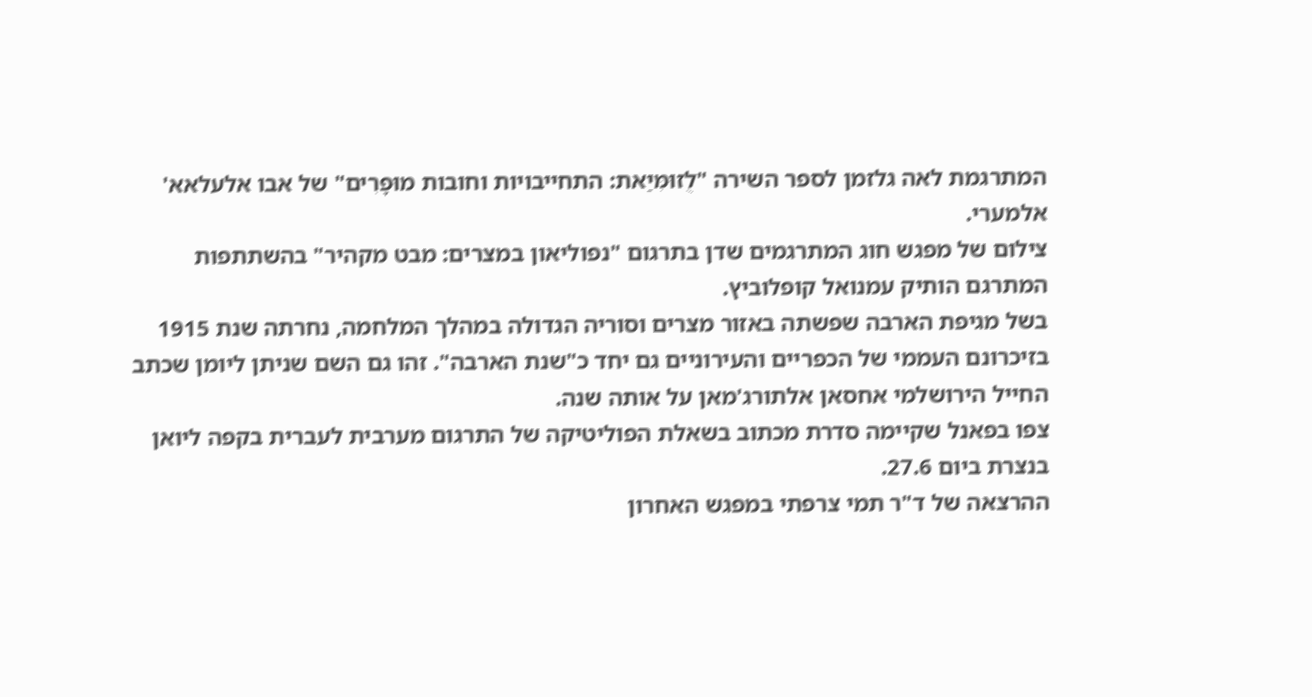המתרגמת לאה גלזמן לספר השירה "לֻזוּמּׅיַאת: התחייבויות וחובות מוּפָרִים" של אבו אלעלאא' אלמערי.
צילום של מפגש חוג המתרגמים שדן בתרגום "נפוליאון במצרים: מבט מקהיר" בהשתתפות המתרגם הותיק עמנואל קופלוביץ.
בשל מגיפת הארבה שפשתה באזור מצרים וסוריה הגדולה במהלך המלחמה, נחרתה שנת 1915 בזיכרונם העממי של הכפריים והעירוניים גם יחד כ"שנת הארבה". זהו גם השם שניתן ליומן שכתב החייל הירושלמי אחסאן אלתורג'מאן על אותה שנה.
צפו בפאנל שקיימה סדרת מכתוב בשאלת הפוליטיקה של התרגום מערבית לעברית בקפה ליואן בנצרת ביום 27.6.
ההרצאה של ד"ר תמי צרפתי במפגש האחרון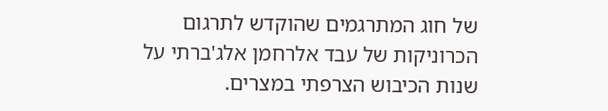של חוג המתרגמים שהוקדש לתרגום הכרוניקות של עבד אלרחמן אלג'ברתי על שנות הכיבוש הצרפתי במצרים.